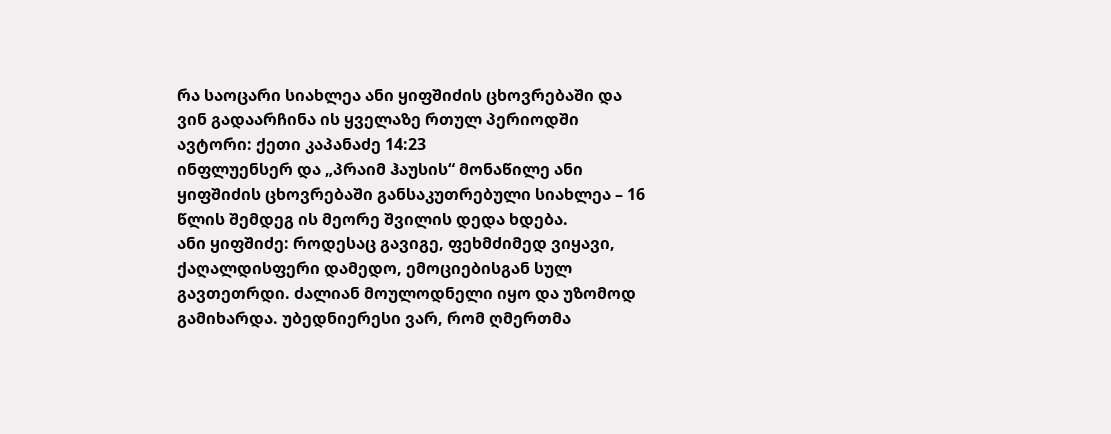რა საოცარი სიახლეა ანი ყიფშიძის ცხოვრებაში და ვინ გადაარჩინა ის ყველაზე რთულ პერიოდში
ავტორი: ქეთი კაპანაძე 14:23
ინფლუენსერ და „პრაიმ ჰაუსის“ მონაწილე ანი ყიფშიძის ცხოვრებაში განსაკუთრებული სიახლეა – 16 წლის შემდეგ ის მეორე შვილის დედა ხდება.
ანი ყიფშიძე: როდესაც გავიგე, ფეხმძიმედ ვიყავი, ქაღალდისფერი დამედო, ემოციებისგან სულ გავთეთრდი. ძალიან მოულოდნელი იყო და უზომოდ გამიხარდა. უბედნიერესი ვარ, რომ ღმერთმა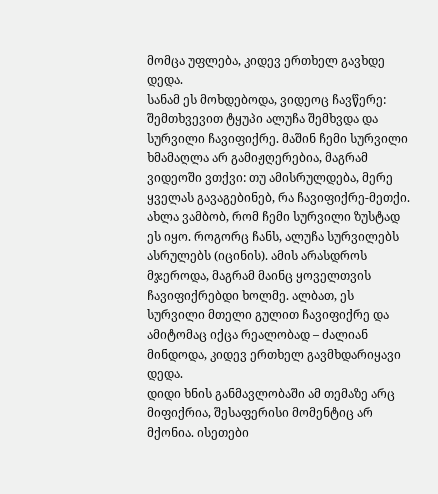მომცა უფლება, კიდევ ერთხელ გავხდე დედა.
სანამ ეს მოხდებოდა, ვიდეოც ჩავწერე: შემთხვევით ტყუპი ალუჩა შემხვდა და სურვილი ჩავიფიქრე. მაშინ ჩემი სურვილი ხმამაღლა არ გამიჟღერებია, მაგრამ ვიდეოში ვთქვი: თუ ამისრულდება, მერე ყველას გავაგებინებ, რა ჩავიფიქრე-მეთქი. ახლა ვამბობ, რომ ჩემი სურვილი ზუსტად ეს იყო. როგორც ჩანს, ალუჩა სურვილებს ასრულებს (იცინის). ამის არასდროს მჯეროდა, მაგრამ მაინც ყოველთვის ჩავიფიქრებდი ხოლმე. ალბათ, ეს სურვილი მთელი გულით ჩავიფიქრე და ამიტომაც იქცა რეალობად – ძალიან მინდოდა, კიდევ ერთხელ გავმხდარიყავი დედა.
დიდი ხნის განმავლობაში ამ თემაზე არც მიფიქრია, შესაფერისი მომენტიც არ მქონია. ისეთები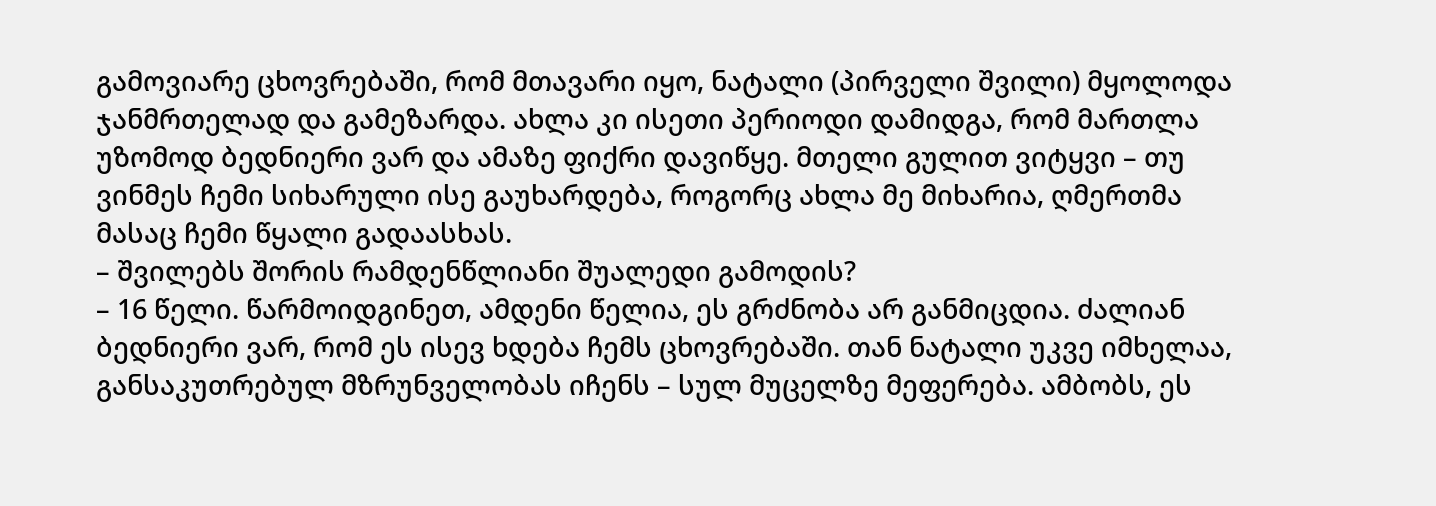გამოვიარე ცხოვრებაში, რომ მთავარი იყო, ნატალი (პირველი შვილი) მყოლოდა ჯანმრთელად და გამეზარდა. ახლა კი ისეთი პერიოდი დამიდგა, რომ მართლა უზომოდ ბედნიერი ვარ და ამაზე ფიქრი დავიწყე. მთელი გულით ვიტყვი – თუ ვინმეს ჩემი სიხარული ისე გაუხარდება, როგორც ახლა მე მიხარია, ღმერთმა მასაც ჩემი წყალი გადაასხას.
– შვილებს შორის რამდენწლიანი შუალედი გამოდის?
– 16 წელი. წარმოიდგინეთ, ამდენი წელია, ეს გრძნობა არ განმიცდია. ძალიან ბედნიერი ვარ, რომ ეს ისევ ხდება ჩემს ცხოვრებაში. თან ნატალი უკვე იმხელაა, განსაკუთრებულ მზრუნველობას იჩენს – სულ მუცელზე მეფერება. ამბობს, ეს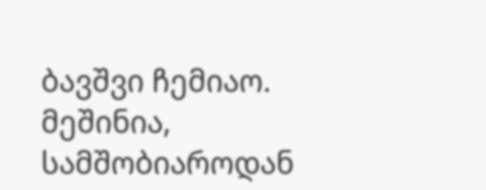ბავშვი ჩემიაო. მეშინია, სამშობიაროდან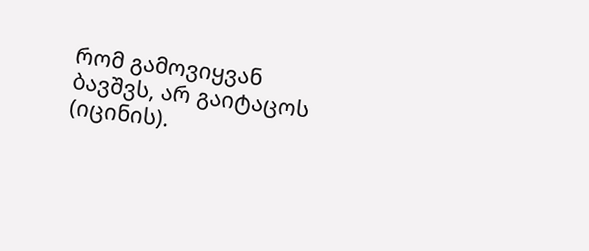რომ გამოვიყვან ბავშვს, არ გაიტაცოს (იცინის).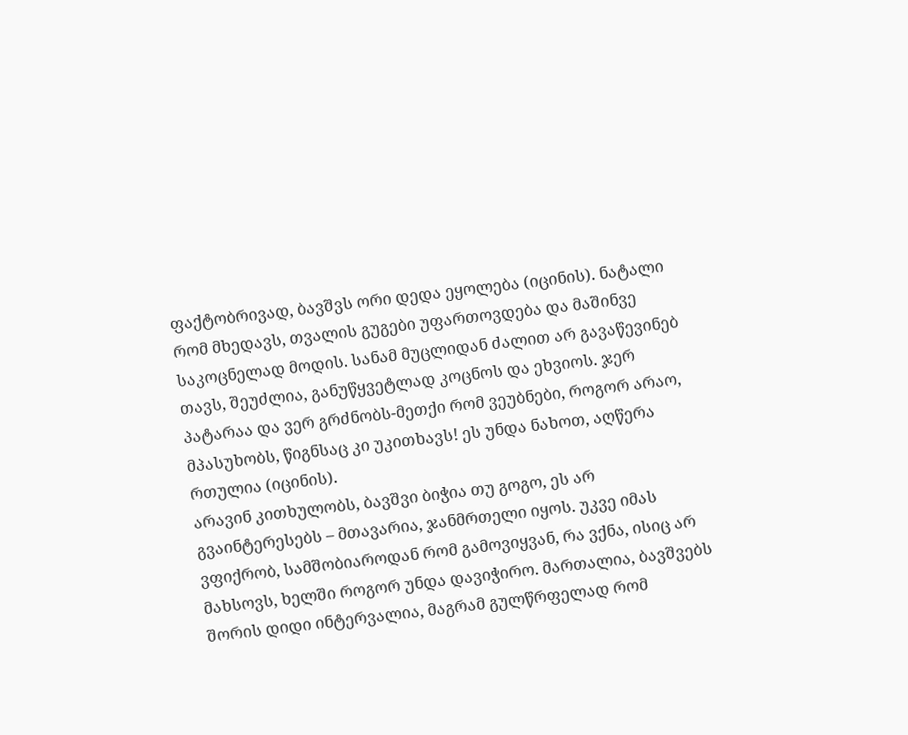ფაქტობრივად, ბავშვს ორი დედა ეყოლება (იცინის). ნატალი რომ მხედავს, თვალის გუგები უფართოვდება და მაშინვე საკოცნელად მოდის. სანამ მუცლიდან ძალით არ გავაწევინებ თავს, შეუძლია, განუწყვეტლად კოცნოს და ეხვიოს. ჯერ პატარაა და ვერ გრძნობს-მეთქი რომ ვეუბნები, როგორ არაო, მპასუხობს, წიგნსაც კი უკითხავს! ეს უნდა ნახოთ, აღწერა რთულია (იცინის).
არავინ კითხულობს, ბავშვი ბიჭია თუ გოგო, ეს არ გვაინტერესებს – მთავარია, ჯანმრთელი იყოს. უკვე იმას ვფიქრობ, სამშობიაროდან რომ გამოვიყვან, რა ვქნა, ისიც არ მახსოვს, ხელში როგორ უნდა დავიჭირო. მართალია, ბავშვებს შორის დიდი ინტერვალია, მაგრამ გულწრფელად რომ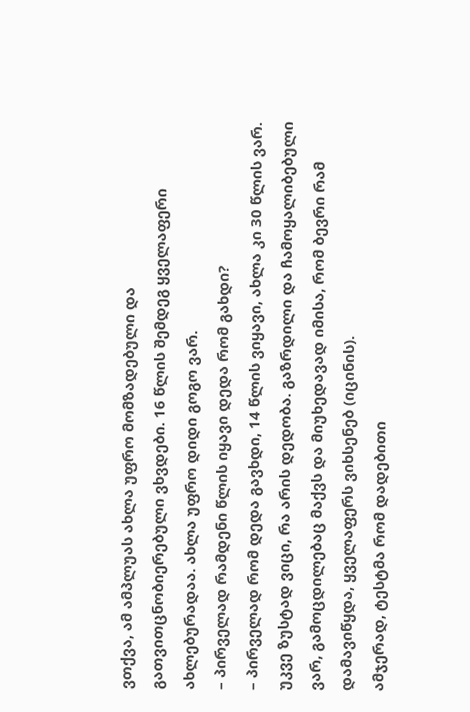ვთქვა, ამ ამპლუას ახლა უფრო მომზადებული და გათვითცნობიერებული ვხვდები. 16 წლის შემდეგ ყველაფერი ახლებურადაა. ახლა უფრო დიდი გოგო ვარ.
– პირველად რამდენი წლის იყავი დედა რომ გახდი?
– პირველად რომ დედა გავხდი, 14 წლის ვიყავი, ახლა კი 30 წლის ვარ. უკვე ზუსტად ვიცი, რა არის დედობა. გაზრდილი და ჩამოყალიბებული ვარ, გამოცდილებაც მაქვს და მიუხედავად იმისა, რომ ბევრი რამ დამავიწყდა, ყველაფერს ვიხსენებ (იცინის).
ამჯერად, ტესტმა რომ დადებითი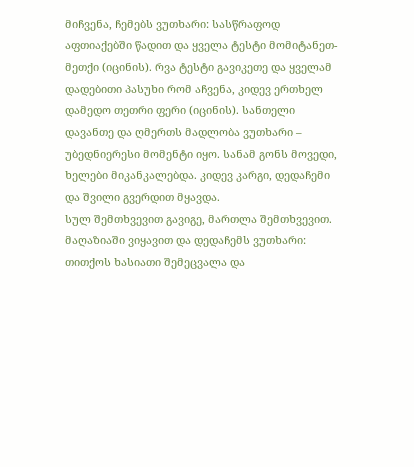მიჩვენა, ჩემებს ვუთხარი: სასწრაფოდ აფთიაქებში წადით და ყველა ტესტი მომიტანეთ-მეთქი (იცინის). რვა ტესტი გავიკეთე და ყველამ დადებითი პასუხი რომ აჩვენა, კიდევ ერთხელ დამედო თეთრი ფერი (იცინის). სანთელი დავანთე და ღმერთს მადლობა ვუთხარი – უბედნიერესი მომენტი იყო. სანამ გონს მოვედი, ხელები მიკანკალებდა. კიდევ კარგი, დედაჩემი და შვილი გვერდით მყავდა.
სულ შემთხვევით გავიგე, მართლა შემთხვევით. მაღაზიაში ვიყავით და დედაჩემს ვუთხარი: თითქოს ხასიათი შემეცვალა და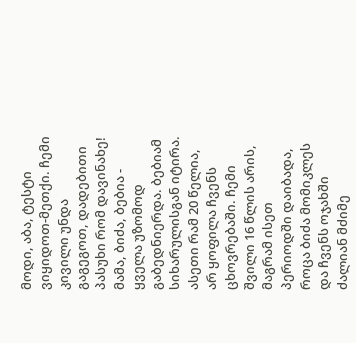მოდი, აბა, ტესტი ვიყიდოთ-მეთქი. ჩემი კივილი უნდა გაგეგოთ, დადებითი პასუხი რომ დავინახე! მამა, ბიძა, ბებია - ყველა უზომოდ გაბედნიერდა. ბებიამ სიხარულისგან იტირა. ასეთი რამ 20 წელია, არ ყოფილა ჩვენს ცხოვრებაში. ჩემი შვილი 16 წლის არის, მაგრამ ისეთ პერიოდში დაიბადა, როცა ბიძა მომიკლეს და ჩვენს ოჯახში ძალიან მძიმე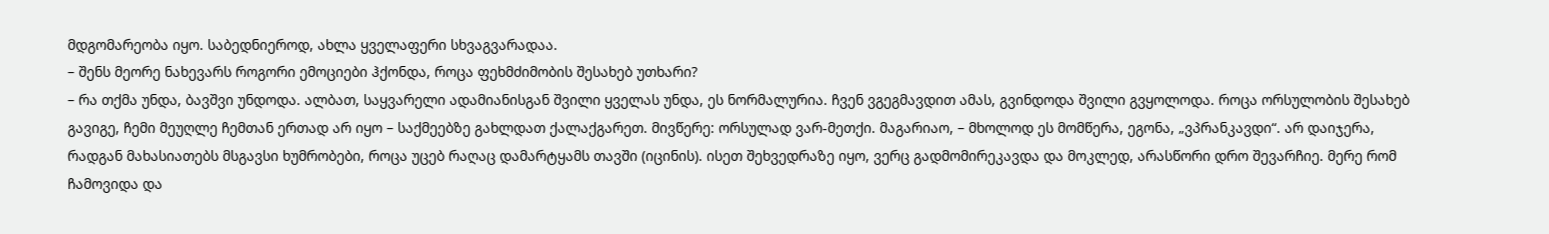მდგომარეობა იყო. საბედნიეროდ, ახლა ყველაფერი სხვაგვარადაა.
– შენს მეორე ნახევარს როგორი ემოციები ჰქონდა, როცა ფეხმძიმობის შესახებ უთხარი?
– რა თქმა უნდა, ბავშვი უნდოდა. ალბათ, საყვარელი ადამიანისგან შვილი ყველას უნდა, ეს ნორმალურია. ჩვენ ვგეგმავდით ამას, გვინდოდა შვილი გვყოლოდა. როცა ორსულობის შესახებ გავიგე, ჩემი მეუღლე ჩემთან ერთად არ იყო – საქმეებზე გახლდათ ქალაქგარეთ. მივწერე: ორსულად ვარ-მეთქი. მაგარიაო, – მხოლოდ ეს მომწერა, ეგონა, „ვპრანკავდი“. არ დაიჯერა, რადგან მახასიათებს მსგავსი ხუმრობები, როცა უცებ რაღაც დამარტყამს თავში (იცინის). ისეთ შეხვედრაზე იყო, ვერც გადმომირეკავდა და მოკლედ, არასწორი დრო შევარჩიე. მერე რომ ჩამოვიდა და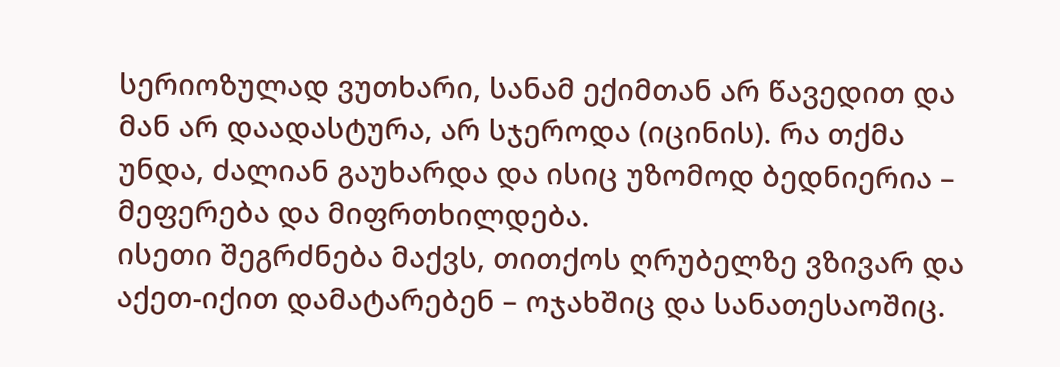სერიოზულად ვუთხარი, სანამ ექიმთან არ წავედით და მან არ დაადასტურა, არ სჯეროდა (იცინის). რა თქმა უნდა, ძალიან გაუხარდა და ისიც უზომოდ ბედნიერია – მეფერება და მიფრთხილდება.
ისეთი შეგრძნება მაქვს, თითქოს ღრუბელზე ვზივარ და აქეთ-იქით დამატარებენ – ოჯახშიც და სანათესაოშიც.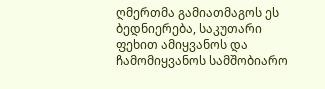ღმერთმა გამიათმაგოს ეს ბედნიერება, საკუთარი ფეხით ამიყვანოს და ჩამომიყვანოს სამშობიარო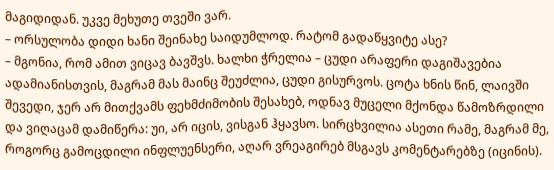მაგიდიდან. უკვე მეხუთე თვეში ვარ.
– ორსულობა დიდი ხანი შეინახე საიდუმლოდ. რატომ გადაწყვიტე ასე?
– მგონია, რომ ამით ვიცავ ბავშვს. ხალხი ჭრელია – ცუდი არაფერი დაგიშავებია ადამიანისთვის, მაგრამ მას მაინც შეუძლია, ცუდი გისურვოს. ცოტა ხნის წინ, ლაივში შევედი, ჯერ არ მითქვამს ფეხმძიმობის შესახებ, ოდნავ მუცელი მქონდა წამოზრდილი და ვიღაცამ დამიწერა: უი, არ იცის, ვისგან ჰყავსო. სირცხვილია ასეთი რამე, მაგრამ მე, როგორც გამოცდილი ინფლუენსერი, აღარ ვრეაგირებ მსგავს კომენტარებზე (იცინის).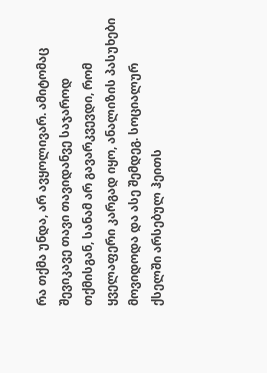რა თქმა უნდა, არ ავყოლივარ. ამიტომაც შევიკავე თავი თავიდანვე საჯაროდ თქმისგან, სანამ არ გავარკვევდი, რომ ყველაფერი კარგად იყო, ანალიზის პასუხები მოვიდოდა და ასე შემდეგ. სოციალურ ქსელში არსებულ ჰეითს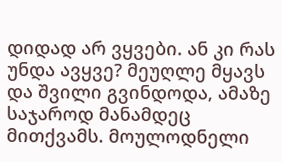დიდად არ ვყვები. ან კი რას უნდა ავყვე? მეუღლე მყავს და შვილი გვინდოდა, ამაზე საჯაროდ მანამდეც მითქვამს. მოულოდნელი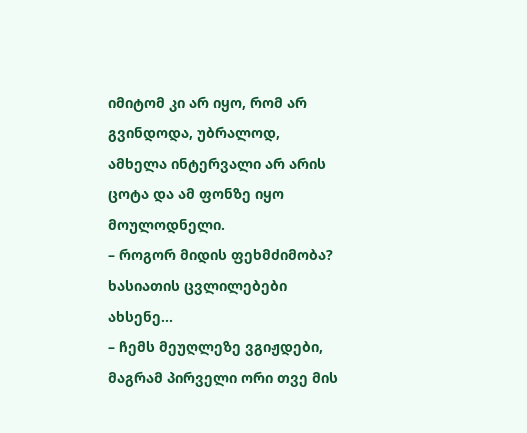იმიტომ კი არ იყო, რომ არ გვინდოდა, უბრალოდ, ამხელა ინტერვალი არ არის ცოტა და ამ ფონზე იყო მოულოდნელი.
– როგორ მიდის ფეხმძიმობა? ხასიათის ცვლილებები ახსენე...
– ჩემს მეუღლეზე ვგიჟდები, მაგრამ პირველი ორი თვე მის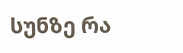სუნზე რა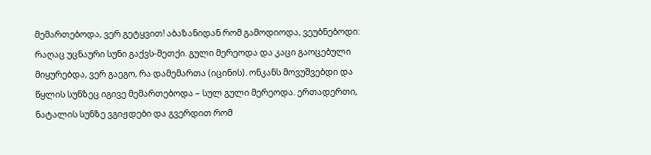მემართებოდა, ვერ გეტყვით! აბაზანიდან რომ გამოდიოდა, ვეუბნებოდი: რაღაც უცნაური სუნი გაქვს-მეთქი. გული მერეოდა და კაცი გაოცებული მიყურებდა, ვერ გაეგო, რა დამემართა (იცინის). ონკანს მოვუშვებდი და წყლის სუნზეც იგივე მემართებოდა – სულ გული მერეოდა. ერთადერთი, ნატალის სუნზე ვგიჟდები და გვერდით რომ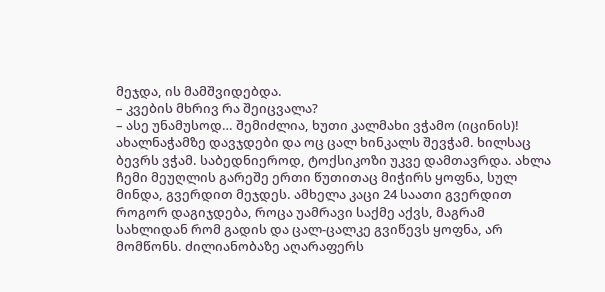მეჯდა, ის მამშვიდებდა.
– კვების მხრივ რა შეიცვალა?
– ასე უნამუსოდ… შემიძლია, ხუთი კალმახი ვჭამო (იცინის)! ახალნაჭამზე დავჯდები და ოც ცალ ხინკალს შევჭამ. ხილსაც ბევრს ვჭამ. საბედნიეროდ, ტოქსიკოზი უკვე დამთავრდა. ახლა ჩემი მეუღლის გარეშე ერთი წუთითაც მიჭირს ყოფნა, სულ მინდა, გვერდით მეჯდეს. ამხელა კაცი 24 საათი გვერდით როგორ დაგიჯდება, როცა უამრავი საქმე აქვს, მაგრამ სახლიდან რომ გადის და ცალ-ცალკე გვიწევს ყოფნა, არ მომწონს. ძილიანობაზე აღარაფერს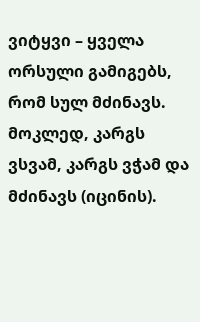ვიტყვი – ყველა ორსული გამიგებს, რომ სულ მძინავს. მოკლედ, კარგს ვსვამ, კარგს ვჭამ და მძინავს (იცინის).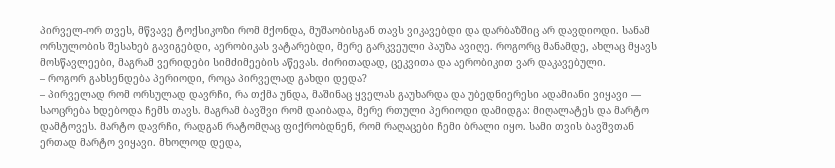პირველ-ორ თვეს, მწვავე ტოქსიკოზი რომ მქონდა, მუშაობისგან თავს ვიკავებდი და დარბაზშიც არ დავდიოდი. სანამ ორსულობის შესახებ გავიგებდი, აერობიკას ვატარებდი, მერე გარკვეული პაუზა ავიღე. როგორც მანამდე, ახლაც მყავს მოსწავლეები, მაგრამ ვერიდები სიმძიმეების აწევას. ძირითადად, ცეკვითა და აერობიკით ვარ დაკავებული.
– როგორ გახსენდება პერიოდი, როცა პირველად გახდი დედა?
– პირველად რომ ორსულად დავრჩი, რა თქმა უნდა, მაშინაც ყველას გაუხარდა და უბედნიერესი ადამიანი ვიყავი — საოცრება ხდებოდა ჩემს თავს. მაგრამ ბავშვი რომ დაიბადა, მერე რთული პერიოდი დამიდგა: მიღალატეს და მარტო დამტოვეს. მარტო დავრჩი, რადგან რატომღაც ფიქრობდნენ, რომ რაღაცები ჩემი ბრალი იყო. სამი თვის ბავშვთან ერთად მარტო ვიყავი. მხოლოდ დედა,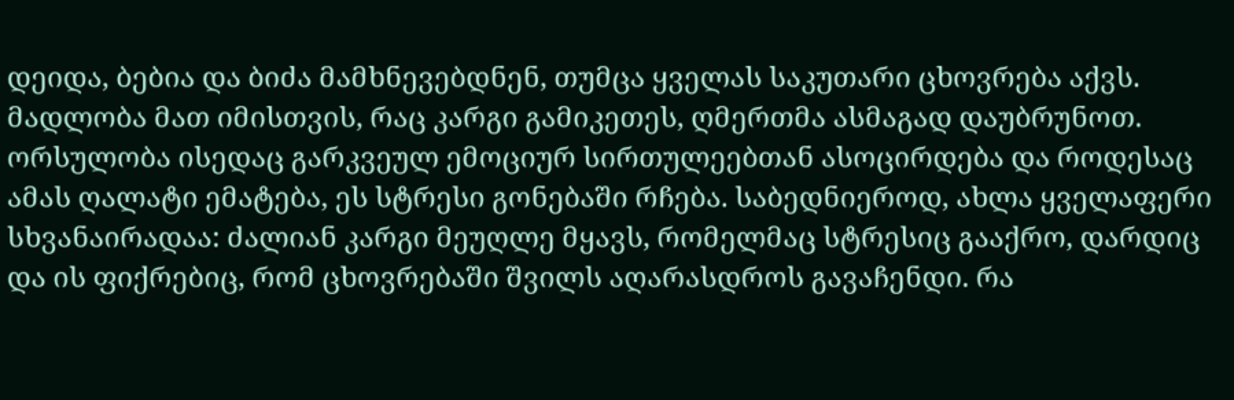დეიდა, ბებია და ბიძა მამხნევებდნენ, თუმცა ყველას საკუთარი ცხოვრება აქვს. მადლობა მათ იმისთვის, რაც კარგი გამიკეთეს, ღმერთმა ასმაგად დაუბრუნოთ.
ორსულობა ისედაც გარკვეულ ემოციურ სირთულეებთან ასოცირდება და როდესაც ამას ღალატი ემატება, ეს სტრესი გონებაში რჩება. საბედნიეროდ, ახლა ყველაფერი სხვანაირადაა: ძალიან კარგი მეუღლე მყავს, რომელმაც სტრესიც გააქრო, დარდიც და ის ფიქრებიც, რომ ცხოვრებაში შვილს აღარასდროს გავაჩენდი. რა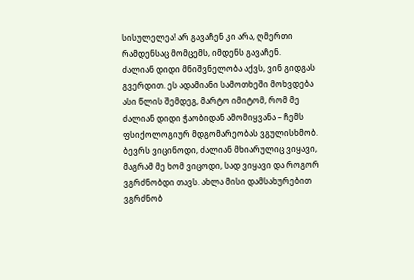სისულელეა! არ გავაჩენ კი არა, ღმერთი რამდენსაც მომცემს, იმდენს გავაჩენ.
ძალიან დიდი მნიშვნელობა აქვს, ვინ გიდგას გვერდით. ეს ადამიანი სამოთხეში მოხვდება ასი წლის შემდეგ, მარტო იმიტომ, რომ მე ძალიან დიდი ჭაობიდან ამომიყვანა – ჩემს ფსიქოლოგიურ მდგომარეობას ვგულისხმობ. ბევრს ვიცინოდი, ძალიან მხიარულიც ვიყავი, მაგრამ მე ხომ ვიცოდი, სად ვიყავი და როგორ ვგრძნობდი თავს. ახლა მისი დამსახურებით ვგრძნობ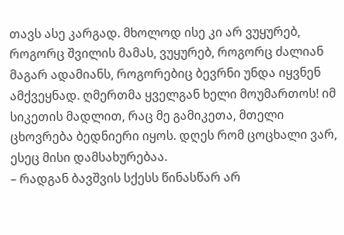თავს ასე კარგად. მხოლოდ ისე კი არ ვუყურებ, როგორც შვილის მამას, ვუყურებ, როგორც ძალიან მაგარ ადამიანს, როგორებიც ბევრნი უნდა იყვნენ ამქვეყნად. ღმერთმა ყველგან ხელი მოუმართოს! იმ სიკეთის მადლით, რაც მე გამიკეთა, მთელი ცხოვრება ბედნიერი იყოს. დღეს რომ ცოცხალი ვარ, ესეც მისი დამსახურებაა.
– რადგან ბავშვის სქესს წინასწარ არ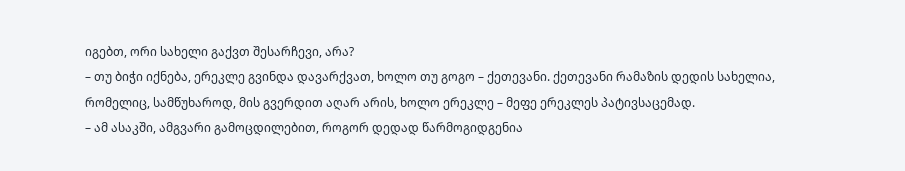იგებთ, ორი სახელი გაქვთ შესარჩევი, არა?
– თუ ბიჭი იქნება, ერეკლე გვინდა დავარქვათ, ხოლო თუ გოგო – ქეთევანი. ქეთევანი რამაზის დედის სახელია, რომელიც, სამწუხაროდ, მის გვერდით აღარ არის, ხოლო ერეკლე – მეფე ერეკლეს პატივსაცემად.
– ამ ასაკში, ამგვარი გამოცდილებით, როგორ დედად წარმოგიდგენია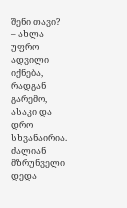შენი თავი?
– ახლა უფრო ადვილი იქნება, რადგან გარემო, ასაკი და დრო სხვანაირია. ძალიან მზრუნველი დედა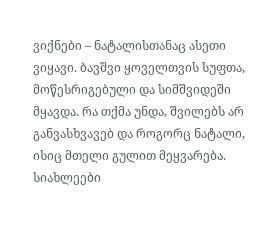ვიქნები – ნატალისთანაც ასეთი ვიყავი. ბავშვი ყოველთვის სუფთა, მოწესრიგებული და სიმშვიდეში მყავდა. რა თქმა უნდა, შვილებს არ განვასხვავებ და როგორც ნატალი, ისიც მთელი გულით მეყვარება.
სიახლეები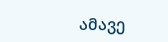ამავე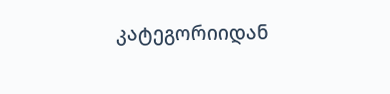კატეგორიიდან